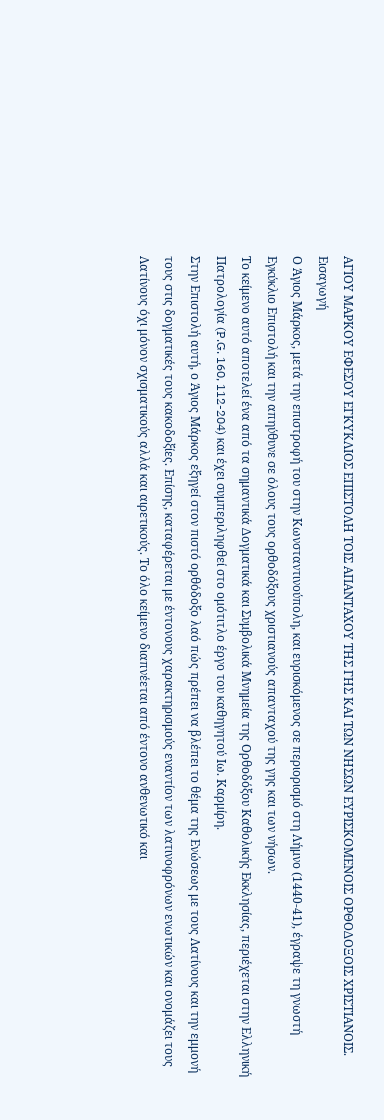ΑΓΙΟΥ ΜΑΡΚΟΥ ΕΦΕΣΟΥ ΕΓΚΥΚΛΙΟΣ ΕΠΙΣΤΟΛΗ ΤΟΙΣ ΑΠΑΝΤΑΧΟΥ ΤΗΣ ΓΗΣ ΚΑΙ ΤΩΝ ΝΗΣΩΝ ΕΥΡΙΣΚΟΜΕΝΟΙΣ ΟΡΘΟΔΟΞΟΙΣ ΧΡΙΣΤΙΑΝΟΙΣ.
Εισαγωγή
Ο Άγιος Μάρκος, μετά την επιστροφή του στην Κωνσταντινούπολη, και ευρισκόμενος σε περιορισμό στη Λήμνο (1440-41), έγραψε τη γνωστή Εγκύκλιο Επιστολή και την απηύθυνε σε όλους τους ορθοδόξους χριστιανούς απανταχού της γης και των νήσων.
Το κείμενο αυτό αποτελεί ένα από τα σημαντικά Δογματικά και Συμβολικά Μνημεία της Ορθοδόξου Καθολικής Εκκλησίας, περιέχεται στην Ελληνική Πατρολογία (P.G. 160, 112-204) και έχει συμπεριληφθεί στο ομότιτλο έργο του καθηγητού Ιω. Καρμίρη.
Στην Επιστολή αυτή, ο Άγιος Μάρκος εξηγεί στον πιστό ορθόδοξο λαό πώς πρέπει να βλέπει το θέμα της Ενώσεως με τους Λατίνους και την εμμονή τους στις δογματικές τους κακοδοξίες. Επίσης, καταφέρεται με έντονους χαρακτηρισμούς εναντίον των λατινοφρόνων ενωτικών και ονομάζει τους Λατίνους όχι μόνον σχισματικούς αλλά και αιρετικούς. Το όλο κείμενο διαπνέεται από έντονο ανθενωτικό και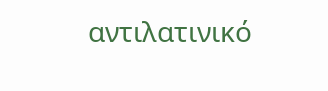αντιλατινικό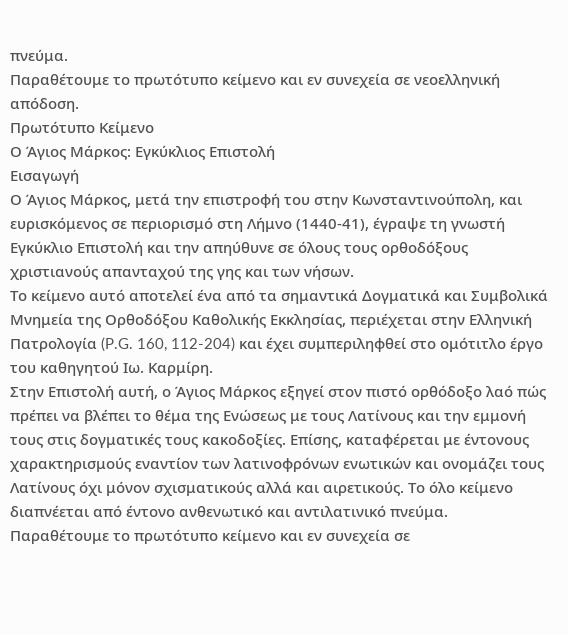πνεύμα.
Παραθέτουμε το πρωτότυπο κείμενο και εν συνεχεία σε νεοελληνική απόδοση.
Πρωτότυπο Κείμενο
Ο Άγιος Μάρκος: Εγκύκλιος Επιστολή
Εισαγωγή
Ο Άγιος Μάρκος, μετά την επιστροφή του στην Κωνσταντινούπολη, και ευρισκόμενος σε περιορισμό στη Λήμνο (1440-41), έγραψε τη γνωστή Εγκύκλιο Επιστολή και την απηύθυνε σε όλους τους ορθοδόξους χριστιανούς απανταχού της γης και των νήσων.
Το κείμενο αυτό αποτελεί ένα από τα σημαντικά Δογματικά και Συμβολικά Μνημεία της Ορθοδόξου Καθολικής Εκκλησίας, περιέχεται στην Ελληνική Πατρολογία (P.G. 160, 112-204) και έχει συμπεριληφθεί στο ομότιτλο έργο του καθηγητού Ιω. Καρμίρη.
Στην Επιστολή αυτή, ο Άγιος Μάρκος εξηγεί στον πιστό ορθόδοξο λαό πώς πρέπει να βλέπει το θέμα της Ενώσεως με τους Λατίνους και την εμμονή τους στις δογματικές τους κακοδοξίες. Επίσης, καταφέρεται με έντονους χαρακτηρισμούς εναντίον των λατινοφρόνων ενωτικών και ονομάζει τους Λατίνους όχι μόνον σχισματικούς αλλά και αιρετικούς. Το όλο κείμενο διαπνέεται από έντονο ανθενωτικό και αντιλατινικό πνεύμα.
Παραθέτουμε το πρωτότυπο κείμενο και εν συνεχεία σε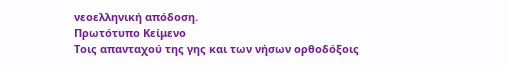νεοελληνική απόδοση.
Πρωτότυπο Κείμενο
Τοις απανταχού της γης και των νήσων ορθοδόξοις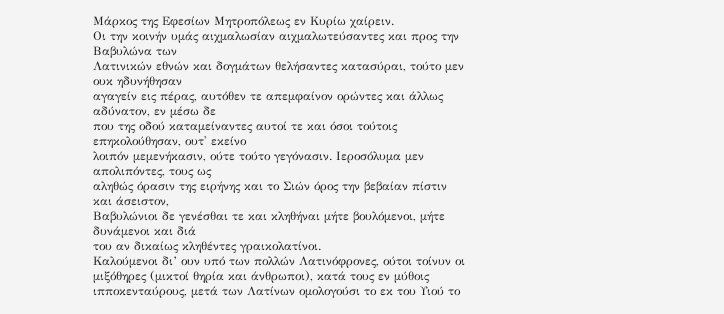Μάρκος της Εφεσίων Μητροπόλεως εν Κυρίω χαίρειν.
Οι την κοινήν υμάς αιχμαλωσίαν αιχμαλωτεύσαντες και προς την Βαβυλώνα των
Λατινικών εθνών και δογμάτων θελήσαντες κατασύραι, τούτο μεν ουκ ηδυνήθησαν
αγαγείν εις πέρας, αυτόθεν τε απεμφαίνον ορώντες και άλλως αδύνατον, εν μέσω δε
που της οδού καταμείναντες αυτοί τε και όσοι τούτοις επηκολούθησαν, ουτ' εκείνο
λοιπόν μεμενήκασιν, ούτε τούτο γεγόνασιν. Ιεροσόλυμα μεν απολιπόντες, τους ως
αληθώς όρασιν της ειρήνης και το Σιών όρος την βεβαίαν πίστιν και άσειστον,
Βαβυλώνιοι δε γενέσθαι τε και κληθήναι μήτε βουλόμενοι, μήτε δυνάμενοι και διά
του αν δικαίως κληθέντες γραικολατίνοι.
Καλούμενοι δι’ ουν υπό των πολλών Λατινόφρονες, ούτοι τοίνυν οι μιξόθηρες (μικτοί θηρία και άνθρωποι), κατά τους εν μύθοις ιπποκενταύρους, μετά των Λατίνων ομολογούσι το εκ του Υιού το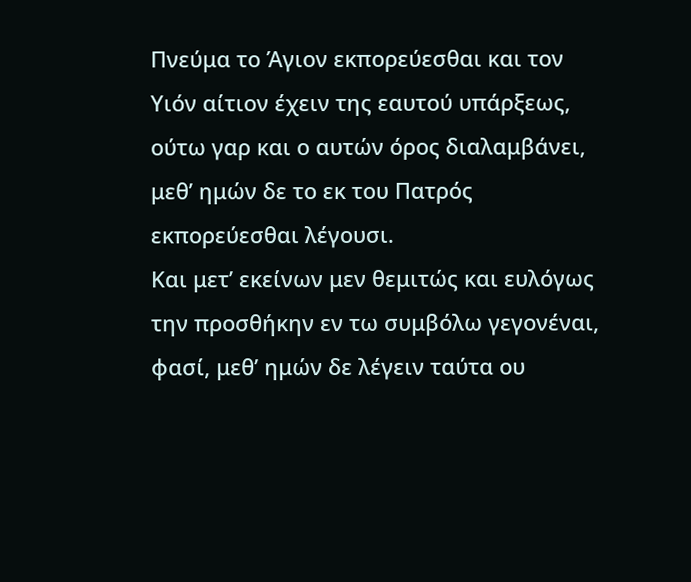Πνεύμα το Άγιον εκπορεύεσθαι και τον Υιόν αίτιον έχειν της εαυτού υπάρξεως, ούτω γαρ και ο αυτών όρος διαλαμβάνει, μεθ’ ημών δε το εκ του Πατρός εκπορεύεσθαι λέγουσι.
Και μετ’ εκείνων μεν θεμιτώς και ευλόγως την προσθήκην εν τω συμβόλω γεγονέναι, φασί, μεθ’ ημών δε λέγειν ταύτα ου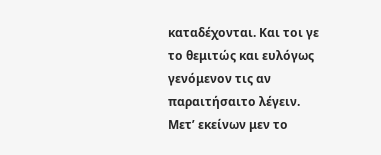καταδέχονται. Και τοι γε το θεμιτώς και ευλόγως γενόμενον τις αν παραιτήσαιτο λέγειν.
Μετ’ εκείνων μεν το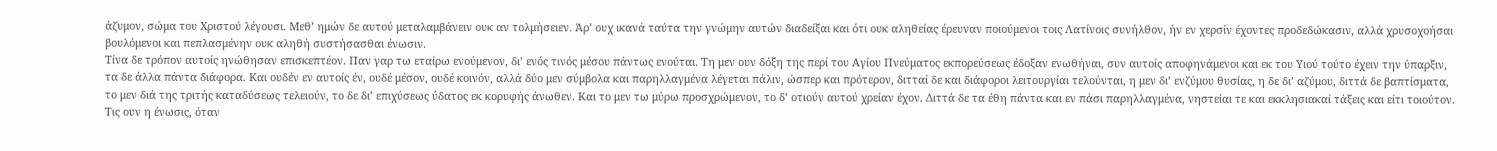άζυμον, σώμα του Χριστού λέγουσι. Μεθ’ ημών δε αυτού μεταλαμβάνειν ουκ αν τολμήσειεν. Άρ’ ουχ ικανά ταύτα την γνώμην αυτών διαδείξαι και ότι ουκ αληθείας έρευναν ποιούμενοι τοις Λατίνοις συνήλθον, ήν εν χερσίν έχοντες προδεδώκασιν, αλλά χρυσοχοήσαι βουλόμενοι και πεπλασμένην ουκ αληθή συστήσασθαι ένωσιν.
Τίνα δε τρόπον αυτοίς ηνώθησαν επισκεπτέον. Παν γαρ τω εταίρω ενούμενον, δι’ ενός τινός μέσου πάντως ενούται. Τη μεν ουν δόξη της περί του Αγίου Πνεύματος εκπορεύσεως έδοξαν ενωθήναι, συν αυτοίς αποφηνάμενοι και εκ του Υιού τούτο έχειν την ύπαρξιν, τα δε άλλα πάντα διάφορα. Και ουδέν εν αυτοίς έν, ουδέ μέσον, ουδέ κοινόν, αλλά δύο μεν σύμβολα και παρηλλαγμένα λέγεται πάλιν, ώσπερ και πρότερον, διτταί δε και διάφοροι λειτουργίαι τελούνται, η μεν δι’ ενζύμου θυσίας, η δε δι’ αζύμου, διττά δε βαπτίσματα, το μεν διά της τριτής καταδύσεως τελειούν, το δε δι’ επιχύσεως ύδατος εκ κορυφής άνωθεν. Και το μεν τω μύρω προσχρώμενον, το δ’ οτιούν αυτού χρείαν έχον. Διττά δε τα έθη πάντα και εν πάσι παρηλλαγμένα, νηστείαι τε και εκκλησιακαί τάξεις και είτι τοιούτον.
Τις ουν η ένωσις, όταν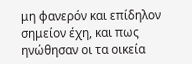μη φανερόν και επίδηλον σημείον έχη, και πως ηνώθησαν οι τα οικεία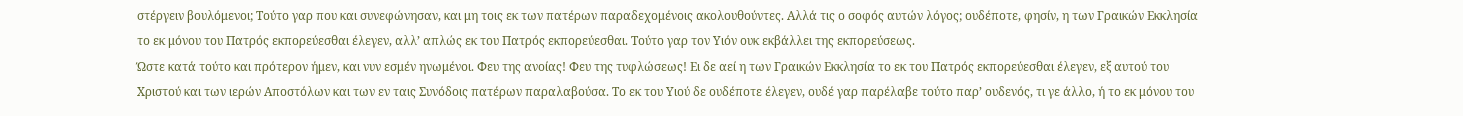στέργειν βουλόμενοι; Τούτο γαρ που και συνεφώνησαν, και μη τοις εκ των πατέρων παραδεχομένοις ακολουθούντες. Αλλά τις ο σοφός αυτών λόγος; ουδέποτε, φησίν, η των Γραικών Εκκλησία το εκ μόνου του Πατρός εκπορεύεσθαι έλεγεν, αλλ’ απλώς εκ του Πατρός εκπορεύεσθαι. Τούτο γαρ τον Υιόν ουκ εκβάλλει της εκπορεύσεως.
Ώστε κατά τούτο και πρότερον ήμεν, και νυν εσμέν ηνωμένοι. Φευ της ανοίας! Φευ της τυφλώσεως! Ει δε αεί η των Γραικών Εκκλησία το εκ του Πατρός εκπορεύεσθαι έλεγεν, εξ αυτού του Χριστού και των ιερών Αποστόλων και των εν ταις Συνόδοις πατέρων παραλαβούσα. Το εκ του Υιού δε ουδέποτε έλεγεν, ουδέ γαρ παρέλαβε τούτο παρ’ ουδενός, τι γε άλλο, ή το εκ μόνου του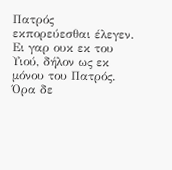Πατρός εκπορεύεσθαι έλεγεν. Ει γαρ ουκ εκ του Υιού, δήλον ως εκ μόνου του Πατρός.
Όρα δε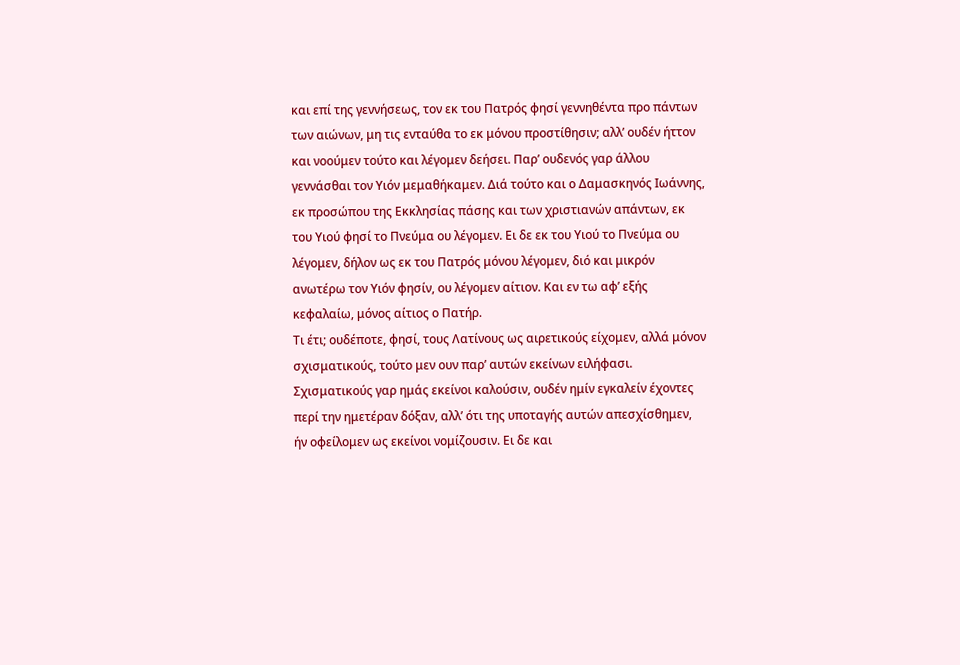και επί της γεννήσεως, τον εκ του Πατρός φησί γεννηθέντα προ πάντων των αιώνων, μη τις ενταύθα το εκ μόνου προστίθησιν; αλλ’ ουδέν ήττον και νοούμεν τούτο και λέγομεν δεήσει. Παρ’ ουδενός γαρ άλλου γεννάσθαι τον Υιόν μεμαθήκαμεν. Διά τούτο και ο Δαμασκηνός Ιωάννης, εκ προσώπου της Εκκλησίας πάσης και των χριστιανών απάντων, εκ του Υιού φησί το Πνεύμα ου λέγομεν. Ει δε εκ του Υιού το Πνεύμα ου λέγομεν, δήλον ως εκ του Πατρός μόνου λέγομεν, διό και μικρόν ανωτέρω τον Υιόν φησίν, ου λέγομεν αίτιον. Και εν τω αφ’ εξής κεφαλαίω, μόνος αίτιος ο Πατήρ.
Τι έτι; ουδέποτε, φησί, τους Λατίνους ως αιρετικούς είχομεν, αλλά μόνον σχισματικούς, τούτο μεν ουν παρ’ αυτών εκείνων ειλήφασι. Σχισματικούς γαρ ημάς εκείνοι καλούσιν, ουδέν ημίν εγκαλείν έχοντες περί την ημετέραν δόξαν, αλλ’ ότι της υποταγής αυτών απεσχίσθημεν, ήν οφείλομεν ως εκείνοι νομίζουσιν. Ει δε και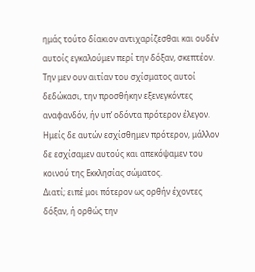ημάς τούτο δίακιον αντιχαρίζεσθαι και ουδέν αυτοίς εγκαλούμεν περί την δόξαν, σκεπτέον. Την μεν ουν αιτίαν του σχίσματος αυτοί δεδώκασι, την προσθήκην εξενεγκόντες αναφανδόν, ήν υπ’ οδόντα πρότερον έλεγον. Ημείς δε αυτών εσχίσθημεν πρότερον, μάλλον δε εσχίσαμεν αυτούς και απεκόψαμεν του κοινού της Εκκλησίας σώματος.
Διατί; ειπέ μοι πότερον ως ορθήν έχοντες δόξαν, ή ορθώς την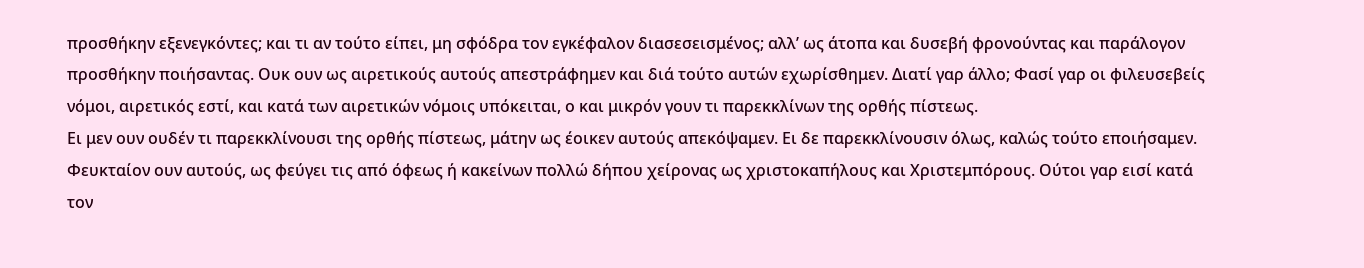προσθήκην εξενεγκόντες; και τι αν τούτο είπει, μη σφόδρα τον εγκέφαλον διασεσεισμένος; αλλ’ ως άτοπα και δυσεβή φρονούντας και παράλογον προσθήκην ποιήσαντας. Ουκ ουν ως αιρετικούς αυτούς απεστράφημεν και διά τούτο αυτών εχωρίσθημεν. Διατί γαρ άλλο; Φασί γαρ οι φιλευσεβείς νόμοι, αιρετικός εστί, και κατά των αιρετικών νόμοις υπόκειται, ο και μικρόν γουν τι παρεκκλίνων της ορθής πίστεως.
Ει μεν ουν ουδέν τι παρεκκλίνουσι της ορθής πίστεως, μάτην ως έοικεν αυτούς απεκόψαμεν. Ει δε παρεκκλίνουσιν όλως, καλώς τούτο εποιήσαμεν. Φευκταίον ουν αυτούς, ως φεύγει τις από όφεως ή κακείνων πολλώ δήπου χείρονας ως χριστοκαπήλους και Χριστεμπόρους. Ούτοι γαρ εισί κατά τον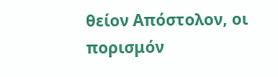θείον Απόστολον, οι πορισμόν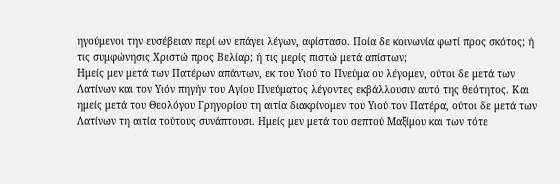ηγούμενοι την ευσέβειαν περί ων επάγει λέγων, αφίστασο. Ποία δε κοινωνία φωτί προς σκότος; ή τις συμφώνησις Χριστώ προς Βελίαρ; ή τις μερίς πιστώ μετά απίστων;
Ημείς μεν μετά των Πατέρων απάντων, εκ του Υιού το Πνεύμα ου λέγομεν, ούτοι δε μετά των Λατίνων και τον Υιόν πηγήν του Αγίου Πνεύματος λέγοντες εκβάλλουσιν αυτό της θεότητος. Και ημείς μετά του Θεολόγου Γρηγορίου τη αιτία διακρίνομεν του Υιού τον Πατέρα, ούτοι δε μετά των Λατίνων τη αιτία τούτους συνάπτουσι. Ημείς μεν μετά του σεπτού Μαξίμου και των τότε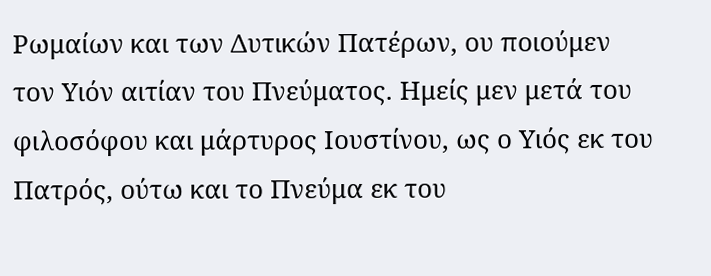Ρωμαίων και των Δυτικών Πατέρων, ου ποιούμεν τον Υιόν αιτίαν του Πνεύματος. Ημείς μεν μετά του φιλοσόφου και μάρτυρος Ιουστίνου, ως ο Υιός εκ του Πατρός, ούτω και το Πνεύμα εκ του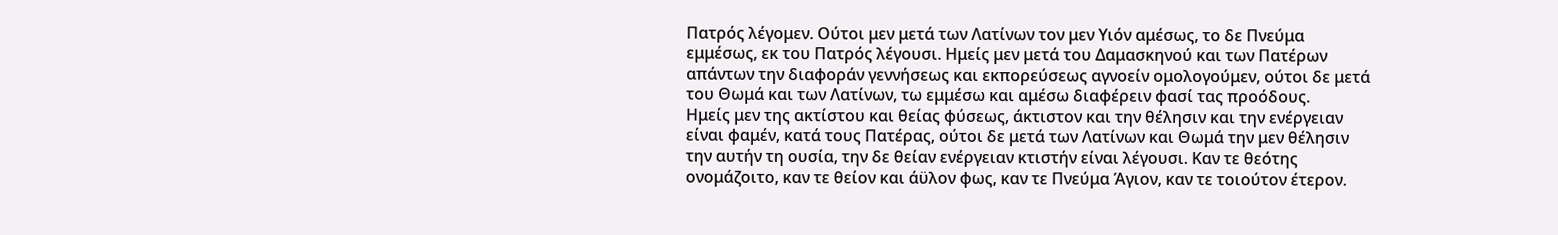Πατρός λέγομεν. Ούτοι μεν μετά των Λατίνων τον μεν Υιόν αμέσως, το δε Πνεύμα εμμέσως, εκ του Πατρός λέγουσι. Ημείς μεν μετά του Δαμασκηνού και των Πατέρων απάντων την διαφοράν γεννήσεως και εκπορεύσεως αγνοείν ομολογούμεν, ούτοι δε μετά του Θωμά και των Λατίνων, τω εμμέσω και αμέσω διαφέρειν φασί τας προόδους.
Ημείς μεν της ακτίστου και θείας φύσεως, άκτιστον και την θέλησιν και την ενέργειαν είναι φαμέν, κατά τους Πατέρας, ούτοι δε μετά των Λατίνων και Θωμά την μεν θέλησιν την αυτήν τη ουσία, την δε θείαν ενέργειαν κτιστήν είναι λέγουσι. Καν τε θεότης ονομάζοιτο, καν τε θείον και άϋλον φως, καν τε Πνεύμα Άγιον, καν τε τοιούτον έτερον.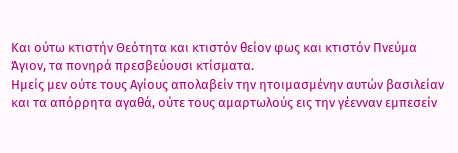Και ούτω κτιστήν Θεότητα και κτιστόν θείον φως και κτιστόν Πνεύμα Άγιον, τα πονηρά πρεσβεύουσι κτίσματα.
Ημείς μεν ούτε τους Αγίους απολαβείν την ητοιμασμένην αυτών βασιλείαν και τα απόρρητα αγαθά, ούτε τους αμαρτωλούς εις την γέενναν εμπεσείν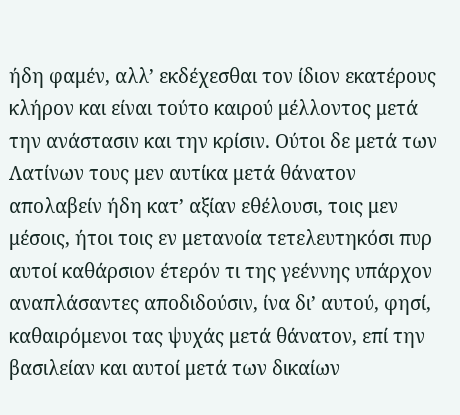ήδη φαμέν, αλλ’ εκδέχεσθαι τον ίδιον εκατέρους κλήρον και είναι τούτο καιρού μέλλοντος μετά την ανάστασιν και την κρίσιν. Ούτοι δε μετά των Λατίνων τους μεν αυτίκα μετά θάνατον απολαβείν ήδη κατ’ αξίαν εθέλουσι, τοις μεν μέσοις, ήτοι τοις εν μετανοία τετελευτηκόσι πυρ αυτοί καθάρσιον έτερόν τι της γεέννης υπάρχον αναπλάσαντες αποδιδούσιν, ίνα δι’ αυτού, φησί, καθαιρόμενοι τας ψυχάς μετά θάνατον, επί την βασιλείαν και αυτοί μετά των δικαίων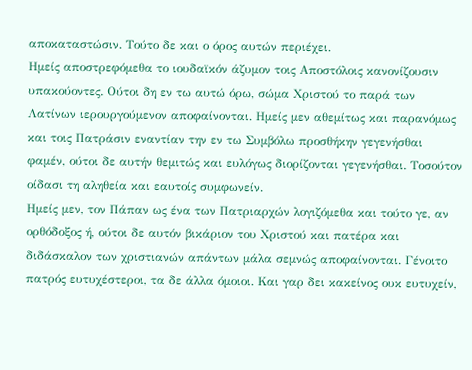αποκαταστώσιν. Τούτο δε και ο όρος αυτών περιέχει.
Ημείς αποστρεφόμεθα το ιουδαϊκόν άζυμον τοις Αποστόλοις κανονίζουσιν υπακούοντες. Ούτοι δη εν τω αυτώ όρω, σώμα Χριστού το παρά των Λατίνων ιερουργούμενον αποφαίνονται. Ημείς μεν αθεμίτως και παρανόμως και τοις Πατράσιν εναντίαν την εν τω Συμβόλω προσθήκην γεγενήσθαι φαμέν, ούτοι δε αυτήν θεμιτώς και ευλόγως διορίζονται γεγενήσθαι. Τοσούτον οίδασι τη αληθεία και εαυτοίς συμφωνείν.
Ημείς μεν, τον Πάπαν ως ένα των Πατριαρχών λογιζόμεθα και τούτο γε, αν ορθόδοξος ή, ούτοι δε αυτόν βικάριον του Χριστού και πατέρα και διδάσκαλον των χριστιανών απάντων μάλα σεμνώς αποφαίνονται. Γένοιτο πατρός ευτυχέστεροι, τα δε άλλα όμοιοι. Και γαρ δει κακείνος ουκ ευτυχείν,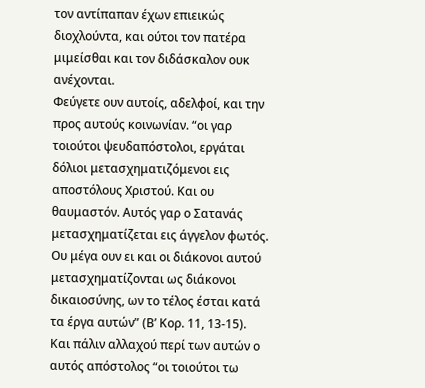τον αντίπαπαν έχων επιεικώς διοχλούντα, και ούτοι τον πατέρα μιμείσθαι και τον διδάσκαλον ουκ ανέχονται.
Φεύγετε ουν αυτοίς, αδελφοί, και την προς αυτούς κοινωνίαν. “οι γαρ τοιούτοι ψευδαπόστολοι, εργάται δόλιοι μετασχηματιζόμενοι εις αποστόλους Χριστού. Και ου θαυμαστόν. Αυτός γαρ ο Σατανάς μετασχηματίζεται εις άγγελον φωτός. Ου μέγα ουν ει και οι διάκονοι αυτού μετασχηματίζονται ως διάκονοι δικαιοσύνης, ων το τέλος έσται κατά τα έργα αυτών” (Β’ Κορ. 11, 13-15).
Και πάλιν αλλαχού περί των αυτών ο αυτός απόστολος “οι τοιούτοι τω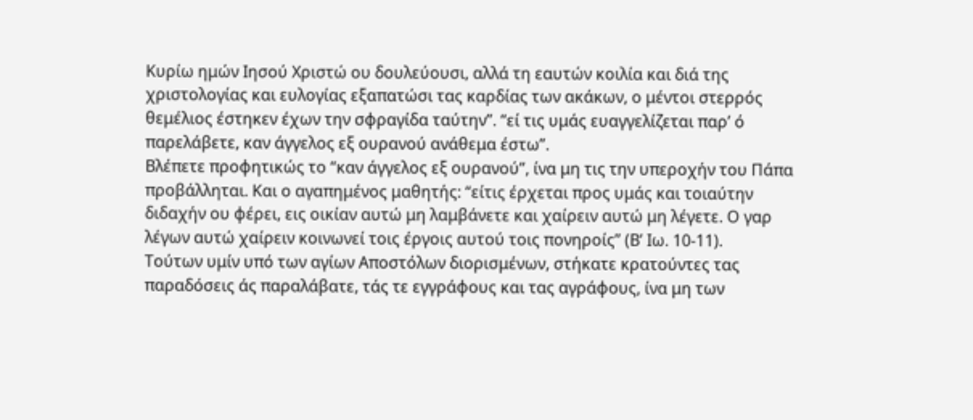Κυρίω ημών Ιησού Χριστώ ου δουλεύουσι, αλλά τη εαυτών κοιλία και διά της χριστολογίας και ευλογίας εξαπατώσι τας καρδίας των ακάκων, ο μέντοι στερρός θεμέλιος έστηκεν έχων την σφραγίδα ταύτην”. “εί τις υμάς ευαγγελίζεται παρ’ ό παρελάβετε, καν άγγελος εξ ουρανού ανάθεμα έστω”.
Βλέπετε προφητικώς το “καν άγγελος εξ ουρανού”, ίνα μη τις την υπεροχήν του Πάπα προβάλληται. Και ο αγαπημένος μαθητής: “είτις έρχεται προς υμάς και τοιαύτην διδαχήν ου φέρει, εις οικίαν αυτώ μη λαμβάνετε και χαίρειν αυτώ μη λέγετε. Ο γαρ λέγων αυτώ χαίρειν κοινωνεί τοις έργοις αυτού τοις πονηροίς” (Β’ Ιω. 10-11).
Τούτων υμίν υπό των αγίων Αποστόλων διορισμένων, στήκατε κρατούντες τας παραδόσεις άς παραλάβατε, τάς τε εγγράφους και τας αγράφους, ίνα μη των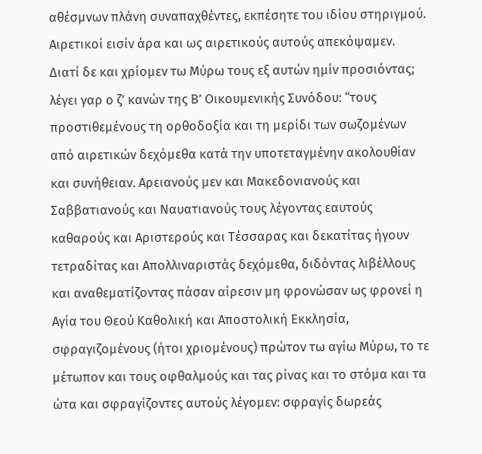αθέσμνων πλάνη συναπαχθέντες, εκπέσητε του ιδίου στηριγμού. Αιρετικοί εισίν άρα και ως αιρετικούς αυτούς απεκόψαμεν.
Διατί δε και χρίομεν τω Μύρω τους εξ αυτών ημίν προσιόντας; λέγει γαρ ο ζ’ κανών της Β’ Οικουμενικής Συνόδου: “τους προστιθεμένους τη ορθοδοξία και τη μερίδι των σωζομένων από αιρετικών δεχόμεθα κατά την υποτεταγμένην ακολουθίαν και συνήθειαν. Αρειανούς μεν και Μακεδονιανούς και Σαββατιανούς και Ναυατιανούς τους λέγοντας εαυτούς καθαρούς και Αριστερούς και Τέσσαρας και δεκατίτας ήγουν τετραδίτας και Απολλιναριστάς δεχόμεθα, διδόντας λιβέλλους και αναθεματίζοντας πάσαν αίρεσιν μη φρονώσαν ως φρονεί η Αγία του Θεού Καθολική και Αποστολική Εκκλησία, σφραγιζομένους (ήτοι χριομένους) πρώτον τω αγίω Μύρω, το τε μέτωπον και τους οφθαλμούς και τας ρίνας και το στόμα και τα ώτα και σφραγίζοντες αυτούς λέγομεν: σφραγίς δωρεάς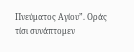Πνεύματος Αγίου”. Οράς τίσι συνάπτομεν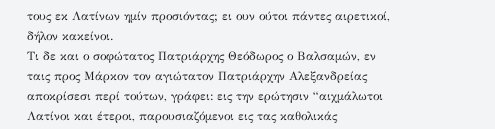τους εκ Λατίνων ημίν προσιόντας; ει ουν ούτοι πάντες αιρετικοί, δήλον κακείνοι.
Τι δε και ο σοφώτατος Πατριάρχης Θεόδωρος ο Βαλσαμών, εν ταις προς Μάρκον τον αγιώτατον Πατριάρχην Αλεξανδρείας αποκρίσεσι περί τούτων, γράφει: εις την ερώτησιν “αιχμάλωτοι Λατίνοι και έτεροι, παρουσιαζόμενοι εις τας καθολικάς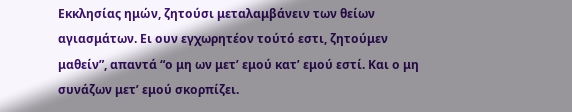Εκκλησίας ημών, ζητούσι μεταλαμβάνειν των θείων αγιασμάτων. Ει ουν εγχωρητέον τούτό εστι, ζητούμεν μαθείν”, απαντά “ο μη ων μετ’ εμού κατ’ εμού εστί. Και ο μη συνάζων μετ’ εμού σκορπίζει.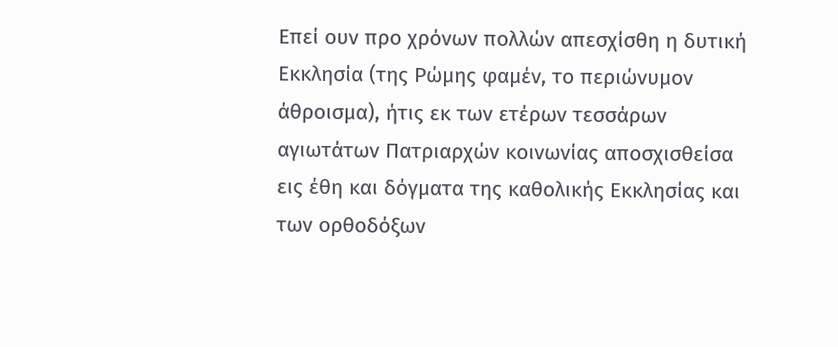Επεί ουν προ χρόνων πολλών απεσχίσθη η δυτική Εκκλησία (της Ρώμης φαμέν, το περιώνυμον άθροισμα), ήτις εκ των ετέρων τεσσάρων αγιωτάτων Πατριαρχών κοινωνίας αποσχισθείσα εις έθη και δόγματα της καθολικής Εκκλησίας και των ορθοδόξων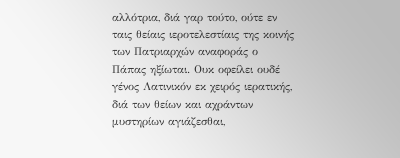αλλότρια, διά γαρ τούτο, ούτε εν ταις θείαις ιεροτελεστίαις της κοινής των Πατριαρχών αναφοράς ο Πάπας ηξίωται. Ουκ οφείλει ουδέ γένος Λατινικόν εκ χειρός ιερατικής, διά των θείων και αχράντων μυστηρίων αγιάζεσθαι,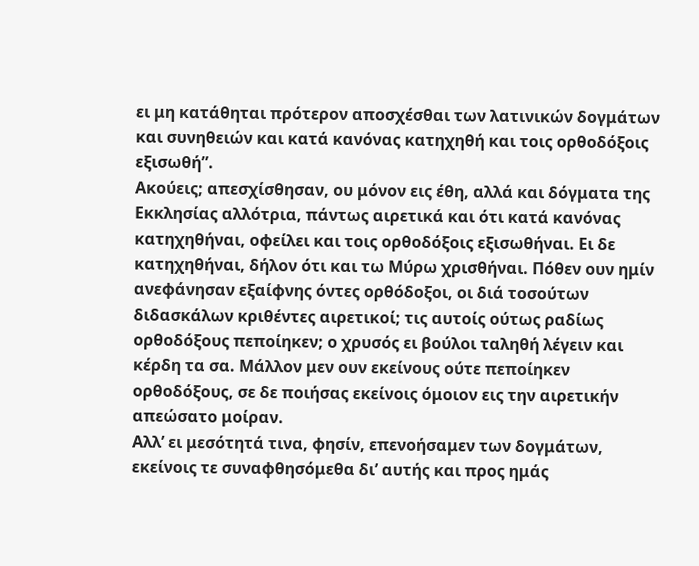ει μη κατάθηται πρότερον αποσχέσθαι των λατινικών δογμάτων και συνηθειών και κατά κανόνας κατηχηθή και τοις ορθοδόξοις εξισωθή”.
Ακούεις; απεσχίσθησαν, ου μόνον εις έθη, αλλά και δόγματα της Εκκλησίας αλλότρια, πάντως αιρετικά και ότι κατά κανόνας κατηχηθήναι, οφείλει και τοις ορθοδόξοις εξισωθήναι. Ει δε κατηχηθήναι, δήλον ότι και τω Μύρω χρισθήναι. Πόθεν ουν ημίν ανεφάνησαν εξαίφνης όντες ορθόδοξοι, οι διά τοσούτων διδασκάλων κριθέντες αιρετικοί; τις αυτοίς ούτως ραδίως ορθοδόξους πεποίηκεν; ο χρυσός ει βούλοι ταληθή λέγειν και κέρδη τα σα. Μάλλον μεν ουν εκείνους ούτε πεποίηκεν ορθοδόξους, σε δε ποιήσας εκείνοις όμοιον εις την αιρετικήν απεώσατο μοίραν.
Αλλ’ ει μεσότητά τινα, φησίν, επενοήσαμεν των δογμάτων, εκείνοις τε συναφθησόμεθα δι’ αυτής και προς ημάς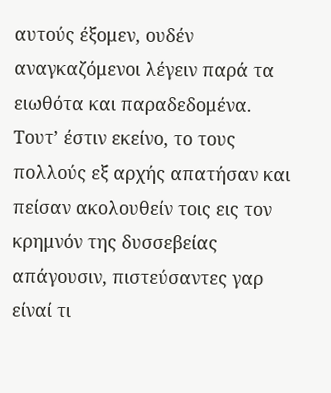αυτούς έξομεν, ουδέν αναγκαζόμενοι λέγειν παρά τα ειωθότα και παραδεδομένα. Τουτ’ έστιν εκείνο, το τους πολλούς εξ αρχής απατήσαν και πείσαν ακολουθείν τοις εις τον κρημνόν της δυσσεβείας απάγουσιν, πιστεύσαντες γαρ είναί τι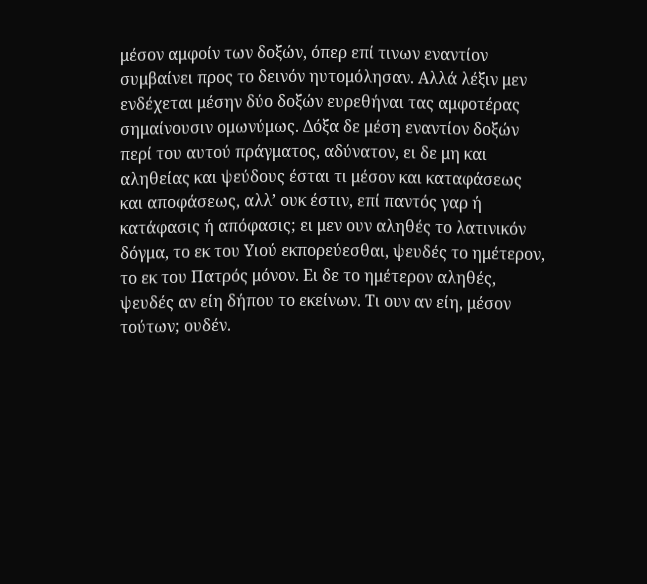μέσον αμφοίν των δοξών, όπερ επί τινων εναντίον συμβαίνει προς το δεινόν ηυτομόλησαν. Αλλά λέξιν μεν ενδέχεται μέσην δύο δοξών ευρεθήναι τας αμφοτέρας σημαίνουσιν ομωνύμως. Δόξα δε μέση εναντίον δοξών περί του αυτού πράγματος, αδύνατον, ει δε μη και αληθείας και ψεύδους έσται τι μέσον και καταφάσεως και αποφάσεως, αλλ’ ουκ έστιν, επί παντός γαρ ή κατάφασις ή απόφασις; ει μεν ουν αληθές το λατινικόν δόγμα, το εκ του Υιού εκπορεύεσθαι, ψευδές το ημέτερον, το εκ του Πατρός μόνον. Ει δε το ημέτερον αληθές, ψευδές αν είη δήπου το εκείνων. Τι ουν αν είη, μέσον τούτων; ουδέν.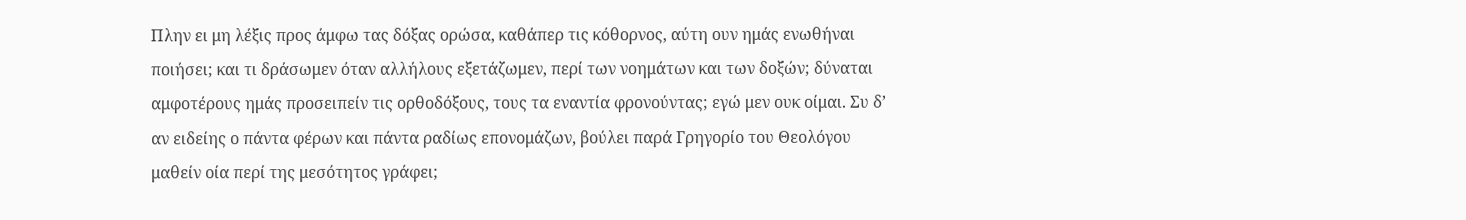Πλην ει μη λέξις προς άμφω τας δόξας ορώσα, καθάπερ τις κόθορνος, αύτη ουν ημάς ενωθήναι ποιήσει; και τι δράσωμεν όταν αλλήλους εξετάζωμεν, περί των νοημάτων και των δοξών; δύναται αμφοτέρους ημάς προσειπείν τις ορθοδόξους, τους τα εναντία φρονούντας; εγώ μεν ουκ οίμαι. Συ δ’ αν ειδείης ο πάντα φέρων και πάντα ραδίως επονομάζων, βούλει παρά Γρηγορίο του Θεολόγου μαθείν οία περί της μεσότητος γράφει;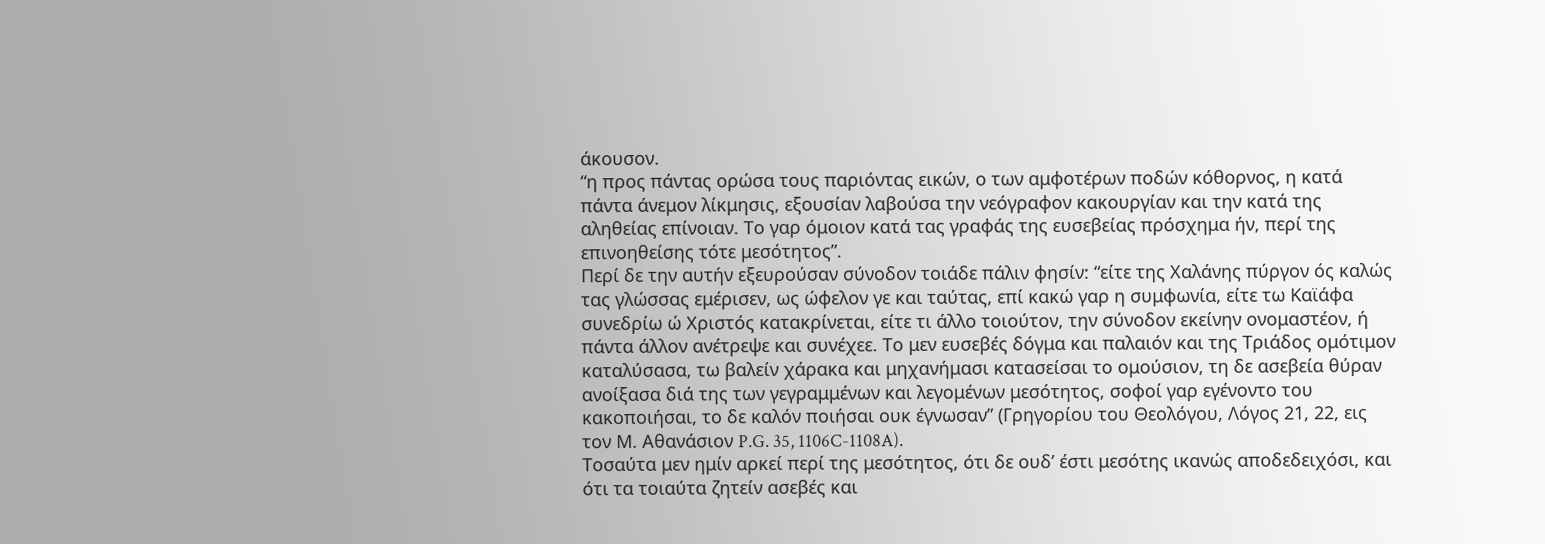άκουσον.
“η προς πάντας ορώσα τους παριόντας εικών, ο των αμφοτέρων ποδών κόθορνος, η κατά πάντα άνεμον λίκμησις, εξουσίαν λαβούσα την νεόγραφον κακουργίαν και την κατά της αληθείας επίνοιαν. Το γαρ όμοιον κατά τας γραφάς της ευσεβείας πρόσχημα ήν, περί της επινοηθείσης τότε μεσότητος”.
Περί δε την αυτήν εξευρούσαν σύνοδον τοιάδε πάλιν φησίν: “είτε της Χαλάνης πύργον ός καλώς τας γλώσσας εμέρισεν, ως ώφελον γε και ταύτας, επί κακώ γαρ η συμφωνία, είτε τω Καϊάφα συνεδρίω ώ Χριστός κατακρίνεται, είτε τι άλλο τοιούτον, την σύνοδον εκείνην ονομαστέον, ή πάντα άλλον ανέτρεψε και συνέχεε. Το μεν ευσεβές δόγμα και παλαιόν και της Τριάδος ομότιμον καταλύσασα, τω βαλείν χάρακα και μηχανήμασι κατασείσαι το ομούσιον, τη δε ασεβεία θύραν ανοίξασα διά της των γεγραμμένων και λεγομένων μεσότητος, σοφοί γαρ εγένοντο του κακοποιήσαι, το δε καλόν ποιήσαι ουκ έγνωσαν” (Γρηγορίου του Θεολόγου, Λόγος 21, 22, εις τον Μ. Αθανάσιον P.G. 35, 1106C-1108A).
Τοσαύτα μεν ημίν αρκεί περί της μεσότητος, ότι δε ουδ’ έστι μεσότης ικανώς αποδεδειχόσι, και ότι τα τοιαύτα ζητείν ασεβές και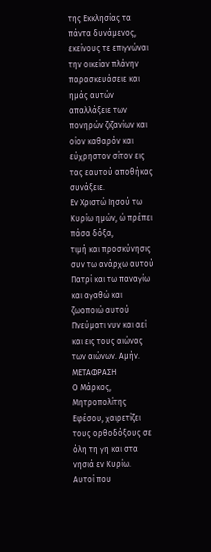της Εκκλησίας τα πάντα δυνάμενος, εκείνους τε επιγνώναι την οικείαν πλάνην παρασκευάσειε και ημάς αυτών απαλλάξειε των πονηρών ζιζανίων και οίον καθαρόν και εύχρηστον σίτον εις τας εαυτού αποθήκας συνάξειε.
Εν Χριστώ Ιησού τω Κυρίω ημών, ώ πρέπει πάσα δόξα,
τιμή και προσκύνησις συν τω ανάρχω αυτού Πατρί και τω παναγίω και αγαθώ και
ζωοποιώ αυτού Πνεύματι νυν και αεί και εις τους αιώνας των αιώνων. Αμήν.
ΜΕΤΑΦΡΑΣΗ
Ο Μάρκος, Μητροπολίτης Εφέσου, χαιρετίζει τους ορθοδόξους σε όλη τη γη και στα νησιά εν Κυρίω.
Αυτοί που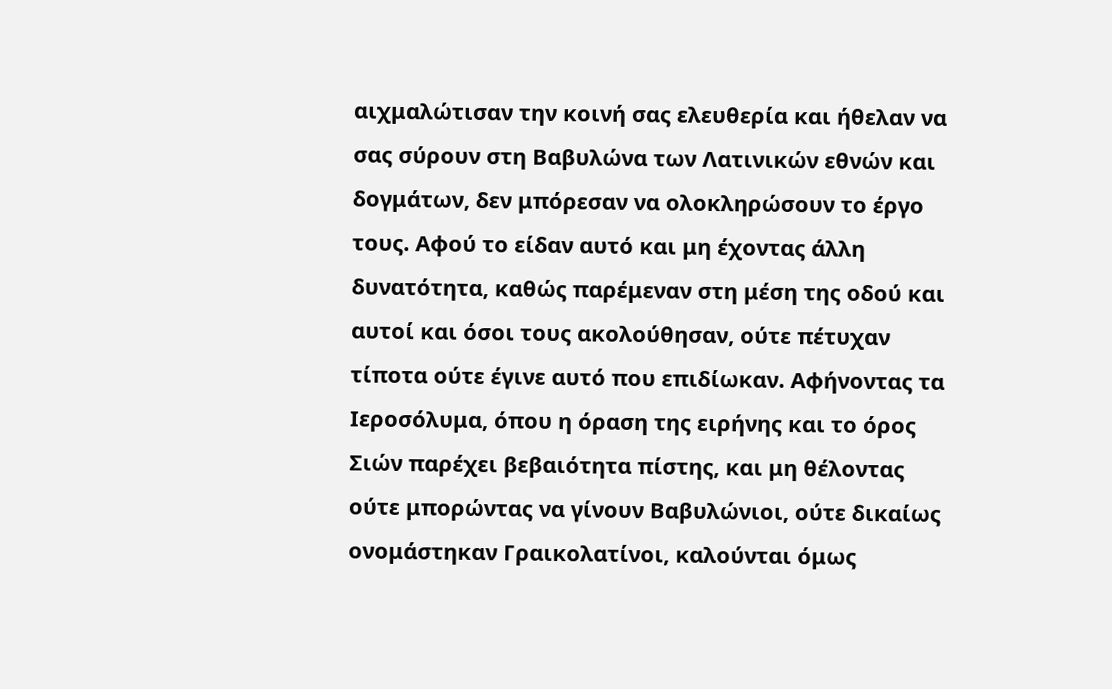αιχμαλώτισαν την κοινή σας ελευθερία και ήθελαν να σας σύρουν στη Βαβυλώνα των Λατινικών εθνών και δογμάτων, δεν μπόρεσαν να ολοκληρώσουν το έργο τους. Αφού το είδαν αυτό και μη έχοντας άλλη δυνατότητα, καθώς παρέμεναν στη μέση της οδού και αυτοί και όσοι τους ακολούθησαν, ούτε πέτυχαν τίποτα ούτε έγινε αυτό που επιδίωκαν. Αφήνοντας τα Ιεροσόλυμα, όπου η όραση της ειρήνης και το όρος Σιών παρέχει βεβαιότητα πίστης, και μη θέλοντας ούτε μπορώντας να γίνουν Βαβυλώνιοι, ούτε δικαίως ονομάστηκαν Γραικολατίνοι, καλούνται όμως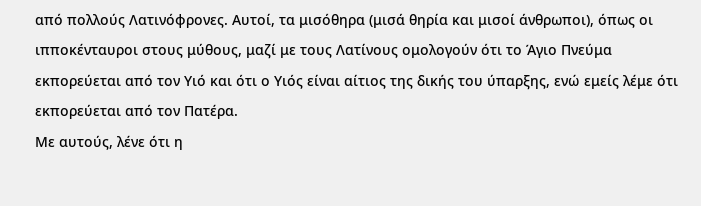από πολλούς Λατινόφρονες. Αυτοί, τα μισόθηρα (μισά θηρία και μισοί άνθρωποι), όπως οι ιπποκένταυροι στους μύθους, μαζί με τους Λατίνους ομολογούν ότι το Άγιο Πνεύμα εκπορεύεται από τον Υιό και ότι ο Υιός είναι αίτιος της δικής του ύπαρξης, ενώ εμείς λέμε ότι εκπορεύεται από τον Πατέρα.
Με αυτούς, λένε ότι η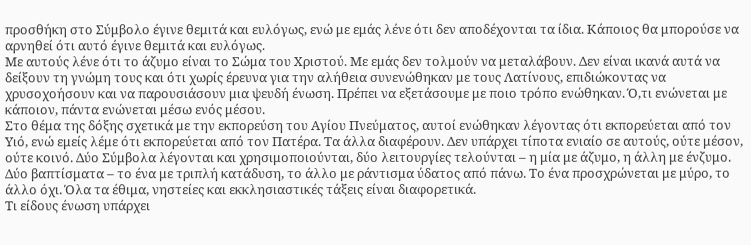προσθήκη στο Σύμβολο έγινε θεμιτά και ευλόγως, ενώ με εμάς λένε ότι δεν αποδέχονται τα ίδια. Κάποιος θα μπορούσε να αρνηθεί ότι αυτό έγινε θεμιτά και ευλόγως.
Με αυτούς λένε ότι το άζυμο είναι το Σώμα του Χριστού. Με εμάς δεν τολμούν να μεταλάβουν. Δεν είναι ικανά αυτά να δείξουν τη γνώμη τους και ότι χωρίς έρευνα για την αλήθεια συνενώθηκαν με τους Λατίνους, επιδιώκοντας να χρυσοχοήσουν και να παρουσιάσουν μια ψευδή ένωση. Πρέπει να εξετάσουμε με ποιο τρόπο ενώθηκαν. Ό,τι ενώνεται με κάποιον, πάντα ενώνεται μέσω ενός μέσου.
Στο θέμα της δόξης σχετικά με την εκπορεύση του Αγίου Πνεύματος, αυτοί ενώθηκαν λέγοντας ότι εκπορεύεται από τον Υιό, ενώ εμείς λέμε ότι εκπορεύεται από τον Πατέρα. Τα άλλα διαφέρουν. Δεν υπάρχει τίποτα ενιαίο σε αυτούς, ούτε μέσον, ούτε κοινό. Δύο Σύμβολα λέγονται και χρησιμοποιούνται, δύο λειτουργίες τελούνται – η μία με άζυμο, η άλλη με ένζυμο. Δύο βαπτίσματα – το ένα με τριπλή κατάδυση, το άλλο με ράντισμα ύδατος από πάνω. Το ένα προσχρώνεται με μύρο, το άλλο όχι. Όλα τα έθιμα, νηστείες και εκκλησιαστικές τάξεις είναι διαφορετικά.
Τι είδους ένωση υπάρχει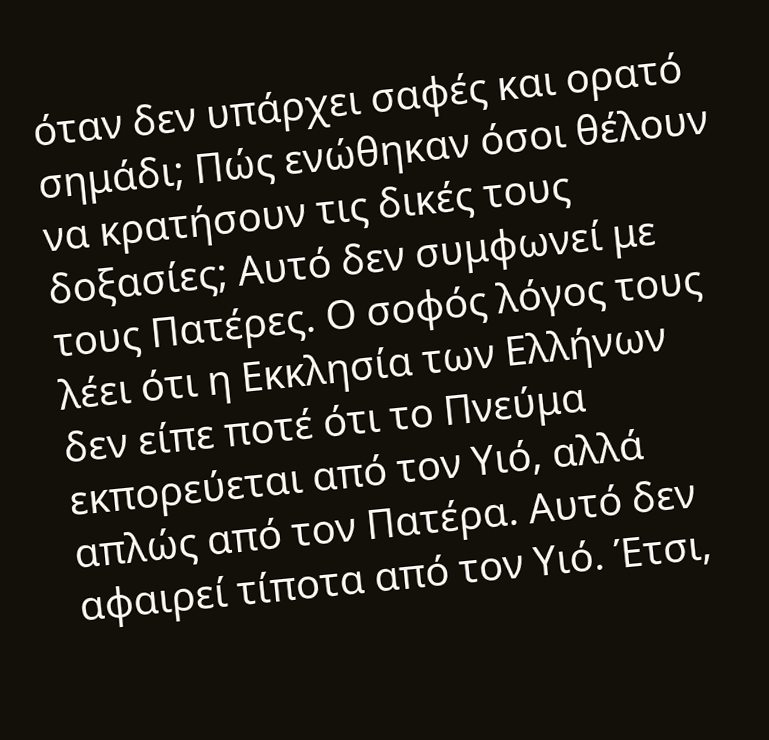όταν δεν υπάρχει σαφές και ορατό σημάδι; Πώς ενώθηκαν όσοι θέλουν να κρατήσουν τις δικές τους δοξασίες; Αυτό δεν συμφωνεί με τους Πατέρες. Ο σοφός λόγος τους λέει ότι η Εκκλησία των Ελλήνων δεν είπε ποτέ ότι το Πνεύμα εκπορεύεται από τον Υιό, αλλά απλώς από τον Πατέρα. Αυτό δεν αφαιρεί τίποτα από τον Υιό. Έτσι,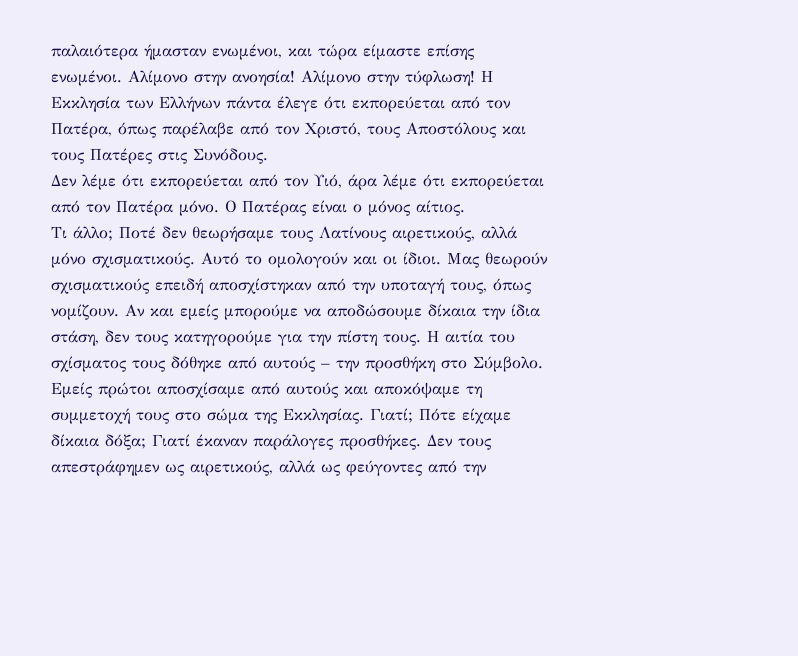παλαιότερα ήμασταν ενωμένοι, και τώρα είμαστε επίσης ενωμένοι. Αλίμονο στην ανοησία! Αλίμονο στην τύφλωση! Η Εκκλησία των Ελλήνων πάντα έλεγε ότι εκπορεύεται από τον Πατέρα, όπως παρέλαβε από τον Χριστό, τους Αποστόλους και τους Πατέρες στις Συνόδους.
Δεν λέμε ότι εκπορεύεται από τον Υιό, άρα λέμε ότι εκπορεύεται από τον Πατέρα μόνο. Ο Πατέρας είναι ο μόνος αίτιος.
Τι άλλο; Ποτέ δεν θεωρήσαμε τους Λατίνους αιρετικούς, αλλά μόνο σχισματικούς. Αυτό το ομολογούν και οι ίδιοι. Μας θεωρούν σχισματικούς επειδή αποσχίστηκαν από την υποταγή τους, όπως νομίζουν. Αν και εμείς μπορούμε να αποδώσουμε δίκαια την ίδια στάση, δεν τους κατηγορούμε για την πίστη τους. Η αιτία του σχίσματος τους δόθηκε από αυτούς – την προσθήκη στο Σύμβολο. Εμείς πρώτοι αποσχίσαμε από αυτούς και αποκόψαμε τη συμμετοχή τους στο σώμα της Εκκλησίας. Γιατί; Πότε είχαμε δίκαια δόξα; Γιατί έκαναν παράλογες προσθήκες. Δεν τους απεστράφημεν ως αιρετικούς, αλλά ως φεύγοντες από την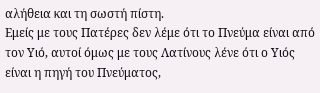αλήθεια και τη σωστή πίστη.
Εμείς με τους Πατέρες δεν λέμε ότι το Πνεύμα είναι από τον Υιό, αυτοί όμως με τους Λατίνους λένε ότι ο Υιός είναι η πηγή του Πνεύματος,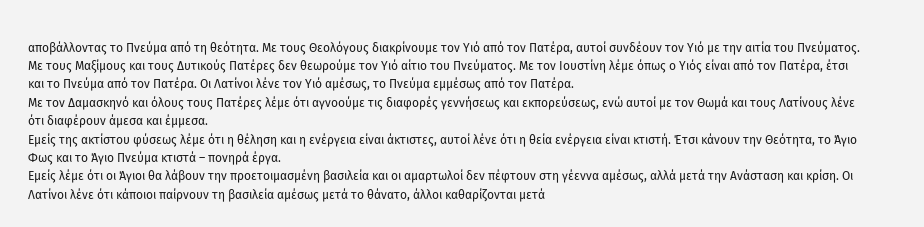αποβάλλοντας το Πνεύμα από τη θεότητα. Με τους Θεολόγους διακρίνουμε τον Υιό από τον Πατέρα, αυτοί συνδέουν τον Υιό με την αιτία του Πνεύματος. Με τους Μαξίμους και τους Δυτικούς Πατέρες δεν θεωρούμε τον Υιό αίτιο του Πνεύματος. Με τον Ιουστίνη λέμε όπως ο Υιός είναι από τον Πατέρα, έτσι και το Πνεύμα από τον Πατέρα. Οι Λατίνοι λένε τον Υιό αμέσως, το Πνεύμα εμμέσως από τον Πατέρα.
Με τον Δαμασκηνό και όλους τους Πατέρες λέμε ότι αγνοούμε τις διαφορές γεννήσεως και εκπορεύσεως, ενώ αυτοί με τον Θωμά και τους Λατίνους λένε ότι διαφέρουν άμεσα και έμμεσα.
Εμείς της ακτίστου φύσεως λέμε ότι η θέληση και η ενέργεια είναι άκτιστες, αυτοί λένε ότι η θεία ενέργεια είναι κτιστή. Έτσι κάνουν την Θεότητα, το Άγιο Φως και το Άγιο Πνεύμα κτιστά – πονηρά έργα.
Εμείς λέμε ότι οι Άγιοι θα λάβουν την προετοιμασμένη βασιλεία και οι αμαρτωλοί δεν πέφτουν στη γέεννα αμέσως, αλλά μετά την Ανάσταση και κρίση. Οι Λατίνοι λένε ότι κάποιοι παίρνουν τη βασιλεία αμέσως μετά το θάνατο, άλλοι καθαρίζονται μετά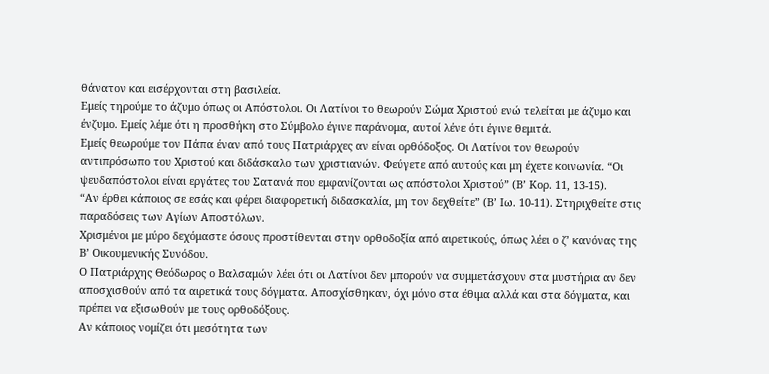θάνατον και εισέρχονται στη βασιλεία.
Εμείς τηρούμε το άζυμο όπως οι Απόστολοι. Οι Λατίνοι το θεωρούν Σώμα Χριστού ενώ τελείται με άζυμο και ένζυμο. Εμείς λέμε ότι η προσθήκη στο Σύμβολο έγινε παράνομα, αυτοί λένε ότι έγινε θεμιτά.
Εμείς θεωρούμε τον Πάπα έναν από τους Πατριάρχες αν είναι ορθόδοξος. Οι Λατίνοι τον θεωρούν αντιπρόσωπο του Χριστού και διδάσκαλο των χριστιανών. Φεύγετε από αυτούς και μη έχετε κοινωνία. “Οι ψευδαπόστολοι είναι εργάτες του Σατανά που εμφανίζονται ως απόστολοι Χριστού” (Β’ Κορ. 11, 13-15).
“Αν έρθει κάποιος σε εσάς και φέρει διαφορετική διδασκαλία, μη τον δεχθείτε” (Β’ Ιω. 10-11). Στηριχθείτε στις παραδόσεις των Αγίων Αποστόλων.
Χρισμένοι με μύρο δεχόμαστε όσους προστίθενται στην ορθοδοξία από αιρετικούς, όπως λέει ο ζ’ κανόνας της Β’ Οικουμενικής Συνόδου.
Ο Πατριάρχης Θεόδωρος ο Βαλσαμών λέει ότι οι Λατίνοι δεν μπορούν να συμμετάσχουν στα μυστήρια αν δεν αποσχισθούν από τα αιρετικά τους δόγματα. Αποσχίσθηκαν, όχι μόνο στα έθιμα αλλά και στα δόγματα, και πρέπει να εξισωθούν με τους ορθοδόξους.
Αν κάποιος νομίζει ότι μεσότητα των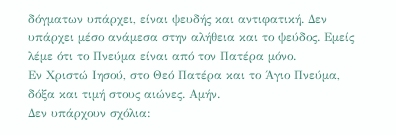δόγματων υπάρχει, είναι ψευδής και αντιφατική. Δεν υπάρχει μέσο ανάμεσα στην αλήθεια και το ψεύδος. Εμείς λέμε ότι το Πνεύμα είναι από τον Πατέρα μόνο.
Εν Χριστώ Ιησού, στο Θεό Πατέρα και το Άγιο Πνεύμα, δόξα και τιμή στους αιώνες. Αμήν.
Δεν υπάρχουν σχόλια: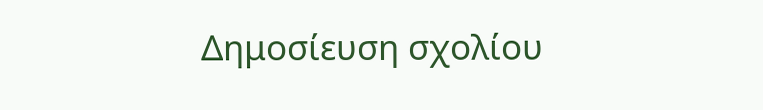Δημοσίευση σχολίου